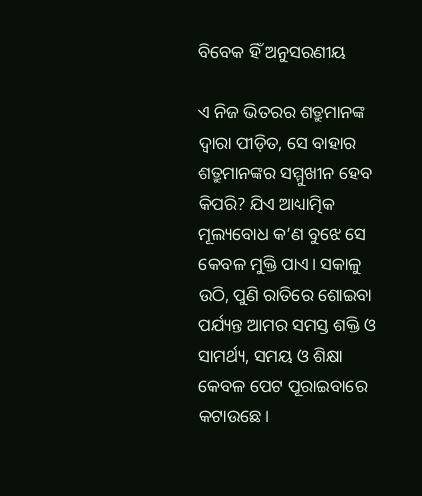ବିବେକ ହିଁ ଅନୁସରଣୀୟ

ଏ ନିଜ ଭିତରର ଶତ୍ରୁମାନଙ୍କ ଦ୍ୱାରା ପୀଡ଼ିତ, ସେ ବାହାର ଶତ୍ରୁମାନଙ୍କର ସମ୍ମୁଖୀନ ହେବ କିପରି? ଯିଏ ଆଧ୍ୟାତ୍ମିକ ମୂଲ୍ୟବୋଧ କ’ଣ ବୁଝେ ସେ କେବଳ ମୁକ୍ତି ପାଏ। ସକାଳୁ ଉଠି, ପୁଣି ରାତିରେ ଶୋଇବା ପର୍ଯ୍ୟନ୍ତ ଆମର ସମସ୍ତ ଶକ୍ତି ଓ ସାମର୍ଥ୍ୟ, ସମୟ ଓ ଶିକ୍ଷା କେବଳ ପେଟ ପୂରାଇବାରେ କଟାଉଛେ।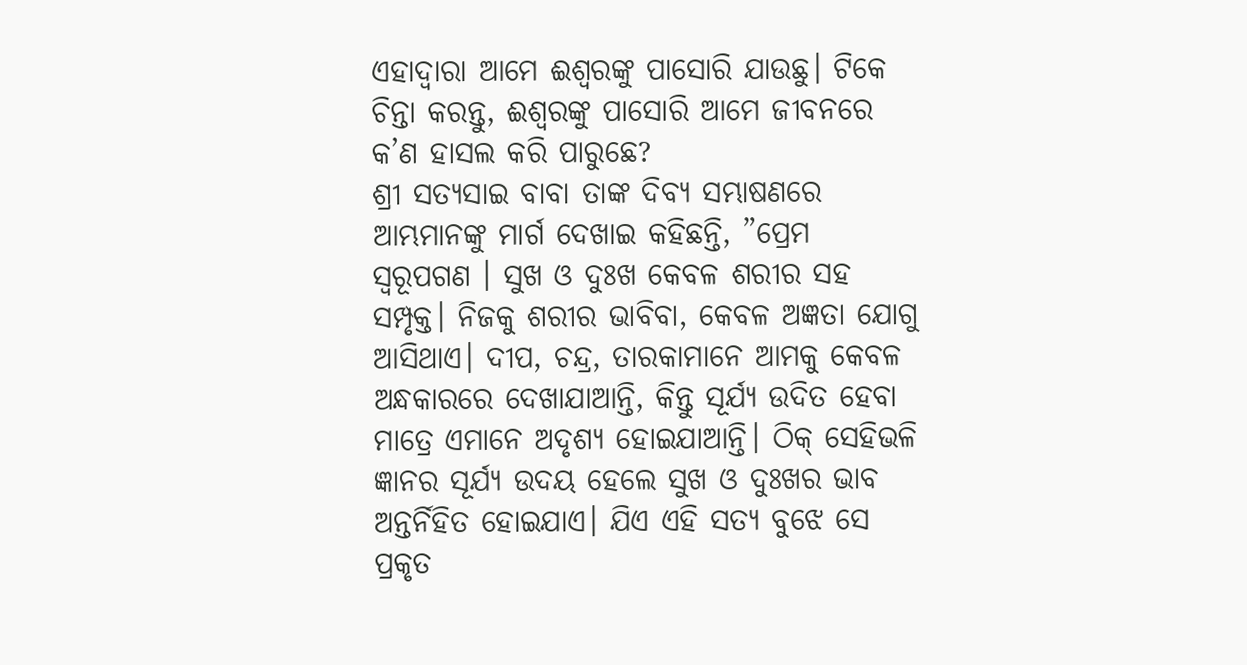ଏହାଦ୍ୱାରା ଆମେ ଈଶ୍ୱରଙ୍କୁ ପାସୋରି ଯାଉଛୁ। ଟିକେ ଚିନ୍ତା କରନ୍ତୁ, ଈଶ୍ୱରଙ୍କୁ ପାସୋରି ଆମେ ଜୀବନରେ କ’ଣ ହାସଲ କରି ପାରୁଛେ?
ଶ୍ରୀ ସତ୍ୟସାଇ ବାବା ତାଙ୍କ ଦିବ୍ୟ ସମ୍ଭାଷଣରେ ଆମ୍ଭମାନଙ୍କୁ ମାର୍ଗ ଦେଖାଇ କହିଛନ୍ତି, ”ପ୍ରେମ ସ୍ବରୂପଗଣ । ସୁଖ ଓ ଦୁଃଖ କେବଳ ଶରୀର ସହ ସମ୍ପୃକ୍ତ। ନିଜକୁ ଶରୀର ଭାବିବା, କେବଳ ଅଜ୍ଞତା ଯୋଗୁ ଆସିଥାଏ। ଦୀପ, ଚନ୍ଦ୍ର, ତାରକାମାନେ ଆମକୁ କେବଳ ଅନ୍ଧକାରରେ ଦେଖାଯାଆନ୍ତି, କିନ୍ତୁ ସୂର୍ଯ୍ୟ ଉଦିତ ହେବା ମାତ୍ରେ ଏମାନେ ଅଦୃଶ୍ୟ ହୋଇଯାଆନ୍ତି। ଠିକ୍‌ ସେହିଭଳି ଜ୍ଞାନର ସୂର୍ଯ୍ୟ ଉଦୟ ହେଲେ ସୁଖ ଓ ଦୁଃଖର ଭାବ ଅନ୍ତର୍ନିହିତ ହୋଇଯାଏ। ଯିଏ ଏହି ସତ୍ୟ ବୁଝେ ସେ ପ୍ରକୃତ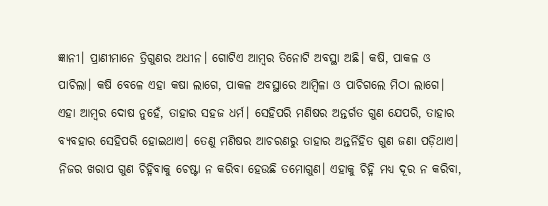ଜ୍ଞାନୀ। ପ୍ରାଣୀମାନେ ତ୍ରିଗୁଣର ଅଧୀନ। ଗୋଟିଏ ଆମ୍ବର ତିନୋଟି ଅବସ୍ଥା ଅଛି। କଷି, ପାକଳ ଓ ପାଚିଲା। କଷି ବେଳେ ଏହା କଷା ଲାଗେ, ପାକଳ ଅବସ୍ଥାରେ ଆମ୍ବିଳା ଓ ପାଚିଗଲେ ମିଠା ଲାଗେ। ଏହା ଆମ୍ବର ଦୋଷ ନୁହେଁ, ତାହାର ସହଜ ଧର୍ମ। ସେହିପରି ମଣିଷର ଅନ୍ତର୍ଗତ ଗୁଣ ଯେପରି, ତାହାର ବ୍ୟବହାର ସେହିପରି ହୋଇଥାଏ। ତେଣୁ ମଣିଷର ଆଚରଣରୁ ତାହାର ଅନ୍ତର୍ନିହିତ ଗୁଣ ଜଣା ପଡ଼ିଥାଏ। ନିଜର ଖରାପ ଗୁଣ ଚିହ୍ନିବାକୁ ଚେଷ୍ଟା ନ କରିବା ହେଉଛି ତମୋଗୁଣ। ଏହାକୁ ଚିହ୍ନି ମଧ୍ୟ ଦୂର ନ କରିବା,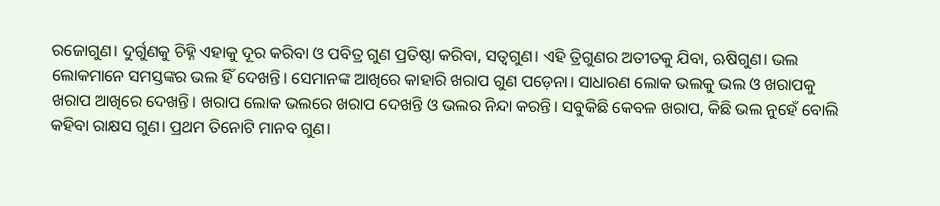ରଜୋଗୁଣ। ଦୁର୍ଗୁଣକୁ ଚିହ୍ନି ଏହାକୁ ଦୂର କରିବା ଓ ପବିତ୍ର ଗୁଣ ପ୍ରତିଷ୍ଠା କରିବା, ସତ୍ୱଗୁଣ। ଏହି ତ୍ରିଗୁଣର ଅତୀତକୁ ଯିବା, ଋଷିଗୁଣ। ଭଲ ଲୋକମାନେ ସମସ୍ତଙ୍କର ଭଲ ହିଁ ଦେଖନ୍ତି। ସେମାନଙ୍କ ଆଖିରେ କାହାରି ଖରାପ ଗୁଣ ପଡ଼େନା। ସାଧାରଣ ଲୋକ ଭଲକୁ ଭଲ ଓ ଖରାପକୁ ଖରାପ ଆଖିରେ ଦେଖନ୍ତି। ଖରାପ ଲୋକ ଭଲରେ ଖରାପ ଦେଖନ୍ତି ଓ ଭଲର ନିନ୍ଦା କରନ୍ତି। ସବୁକିଛି କେବଳ ଖରାପ, କିଛି ଭଲ ନୁହେଁ ବୋଲି କହିବା ରାକ୍ଷସ ଗୁଣ। ପ୍ରଥମ ତିନୋଟି ମାନବ ଗୁଣ।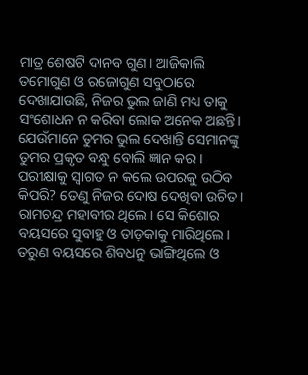ମାତ୍ର ଶେଷଟି ଦାନବ ଗୁଣ। ଆଜିକାଲି ତମୋଗୁଣ ଓ ରଜୋଗୁଣ ସବୁଠାରେ ଦେଖାଯାଉଛି, ନିଜର ଭୁଲ ଜାଣି ମଧ୍ୟ ତାକୁ ସଂଶୋଧନ ନ କରିବା ଲୋକ ଅନେକ ଅଛନ୍ତି। ଯେଉଁମାନେ ତୁମର ଭୁଲ ଦେଖାନ୍ତି ସେମାନଙ୍କୁ ତୁମର ପ୍ରକୃତ ବନ୍ଧୁ ବୋଲି ଜ୍ଞାନ କର। ପରୀକ୍ଷାକୁ ସ୍ବାଗତ ନ କଲେ ଉପରକୁ ଉଠିବ କିପରି? ତେଣୁ ନିଜର ଦୋଷ ଦେଖିବା ଉଚିତ। ରାମଚନ୍ଦ୍ର ମହାବୀର ଥିଲେ। ସେ କିଶୋର ବୟସରେ ସୁବାହୁ ଓ ତାଡ଼କାକୁ ମାରିଥିଲେ। ତରୁଣ ବୟସରେ ଶିବଧନୁ ଭାଙ୍ଗିଥିଲେ ଓ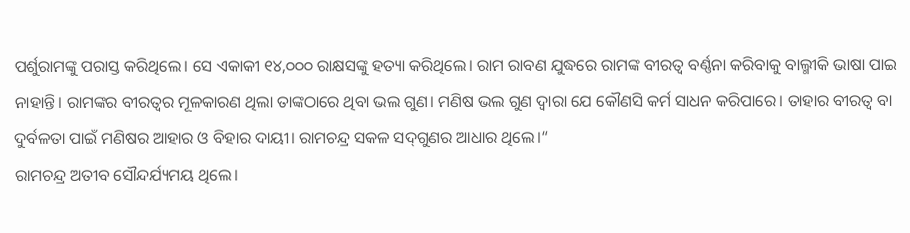ପର୍ଶୁରାମଙ୍କୁ ପରାସ୍ତ କରିଥିଲେ। ସେ ଏକାକୀ ୧୪,୦୦୦ ରାକ୍ଷସଙ୍କୁ ହତ୍ୟା କରିଥିଲେ। ରାମ ରାବଣ ଯୁଦ୍ଧରେ ରାମଙ୍କ ବୀରତ୍ୱ ବର୍ଣ୍ଣନା କରିବାକୁ ବାଲ୍ମୀକି ଭାଷା ପାଇ ନାହାନ୍ତି। ରାମଙ୍କର ବୀରତ୍ୱର ମୂଳକାରଣ ଥିଲା ତାଙ୍କଠାରେ ଥିବା ଭଲ ଗୁଣ। ମଣିଷ ଭଲ ଗୁଣ ଦ୍ୱାରା ଯେ କୌଣସି କର୍ମ ସାଧନ କରିପାରେ। ତାହାର ବୀରତ୍ୱ ବା ଦୁର୍ବଳତା ପାଇଁ ମଣିଷର ଆହାର ଓ ବିହାର ଦାୟୀ। ରାମଚନ୍ଦ୍ର ସକଳ ସଦ୍‌ଗୁଣର ଆଧାର ଥିଲେ।“
ରାମଚନ୍ଦ୍ର ଅତୀବ ସୌନ୍ଦର୍ଯ୍ୟମୟ ଥିଲେ।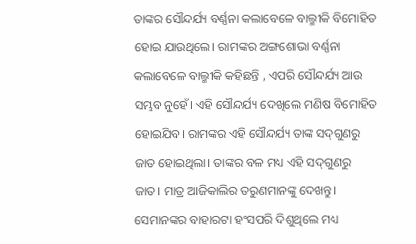ତାଙ୍କର ସୌନ୍ଦର୍ଯ୍ୟ ବର୍ଣ୍ଣନା କଲାବେଳେ ବାଲ୍ମୀକି ବିମୋହିତ ହୋଇ ଯାଉଥିଲେ। ରାମଙ୍କର ଅଙ୍ଗଶୋଭା ବର୍ଣ୍ଣନା କଲାବେଳେ ବାଲ୍ମୀକି କହିଛନ୍ତି , ଏପରି ସୌନ୍ଦର୍ଯ୍ୟ ଆଉ ସମ୍ଭବ ନୁହେଁ। ଏହି ସୌନ୍ଦର୍ଯ୍ୟ ଦେଖିଲେ ମଣିଷ ବିମୋହିତ ହୋଇଯିବ। ରାମଙ୍କର ଏହି ସୌନ୍ଦର୍ଯ୍ୟ ତାଙ୍କ ସଦ୍‌ଗୁଣରୁ ଜାତ ହୋଇଥିଲା। ତାଙ୍କର ବଳ ମଧ୍ୟ ଏହି ସଦ୍‌ଗୁଣରୁ ଜାତ। ମାତ୍ର ଆଜିକାଲିର ତରୁଣମାନଙ୍କୁ ଦେଖନ୍ତୁ। ସେମାନଙ୍କର ବାହାରଟା ହଂସପରି ଦିଶୁଥିଲେ ମଧ୍ୟ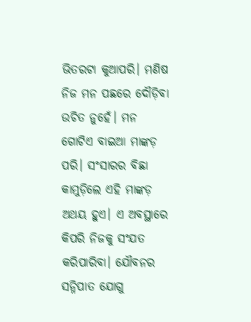ଭିତରଟା କୁଆପରି। ମଣିଷ ନିଜ ମନ ପଛରେ ଦୌଡ଼ିବା ଉଚିତ ନୁହେଁ। ମନ ଗୋଟିଏ ବାଇଆ ମାଙ୍କଡ଼ ପରି। ସଂସାରର ବିଛା କାମୁଡ଼ିଲେ ଏହି ମାଙ୍କଡ଼ ଅଥୟ ହୁଏ। ଏ ଅବସ୍ଥାରେ କିପରି ନିଜକୁ ସଂଯତ କରିପାରିବା। ଯୌବନର ସନ୍ନିପାତ ଯୋଗୁ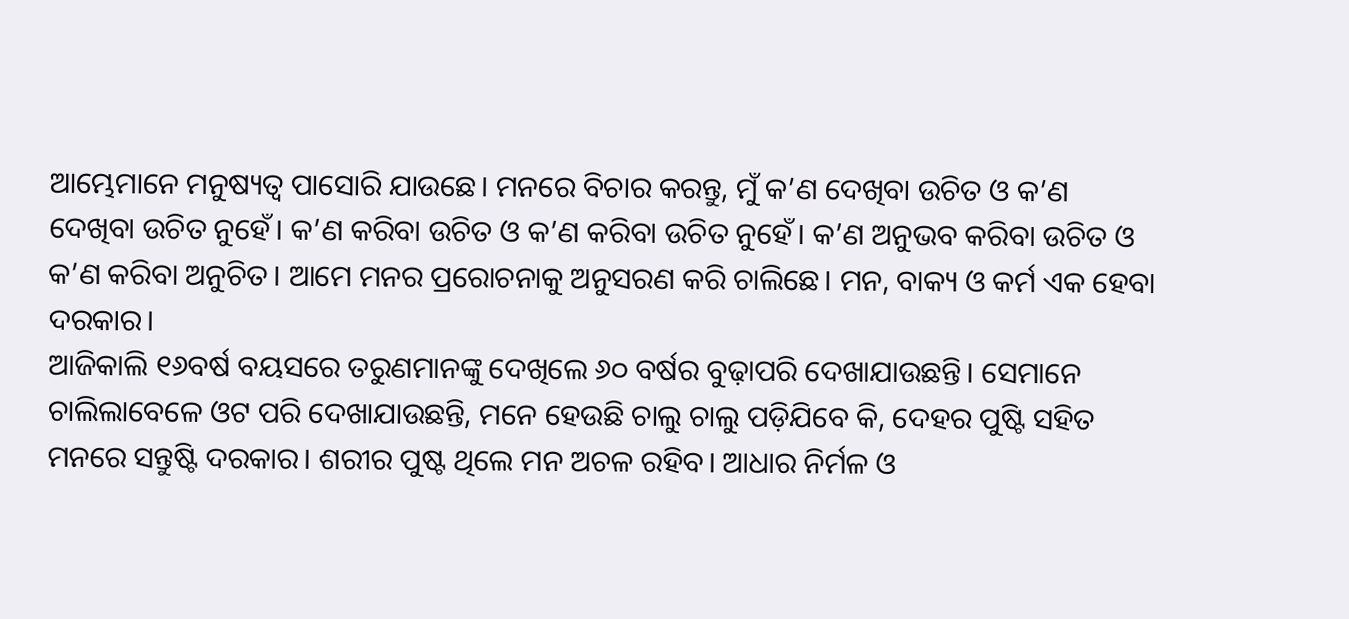ଆମ୍ଭେମାନେ ମନୁଷ୍ୟତ୍ୱ ପାସୋରି ଯାଉଛେ। ମନରେ ବିଚାର କରନ୍ତୁ, ମୁଁ କ’ଣ ଦେଖିବା ଉଚିତ ଓ କ’ଣ ଦେଖିବା ଉଚିତ ନୁହେଁ। କ’ଣ କରିବା ଉଚିତ ଓ କ’ଣ କରିବା ଉଚିତ ନୁହେଁ। କ’ଣ ଅନୁଭବ କରିବା ଉଚିତ ଓ କ’ଣ କରିବା ଅନୁଚିତ। ଆମେ ମନର ପ୍ରରୋଚନାକୁ ଅନୁସରଣ କରି ଚାଲିଛେ। ମନ, ବାକ୍ୟ ଓ କର୍ମ ଏକ ହେବା ଦରକାର।
ଆଜିକାଲି ୧୬ବର୍ଷ ବୟସରେ ତରୁଣମାନଙ୍କୁ ଦେଖିଲେ ୬୦ ବର୍ଷର ବୁଢ଼ାପରି ଦେଖାଯାଉଛନ୍ତି। ସେମାନେ ଚାଲିଲାବେଳେ ଓଟ ପରି ଦେଖାଯାଉଛନ୍ତି, ମନେ ହେଉଛି ଚାଲୁ ଚାଲୁ ପଡ଼ିଯିବେ କି, ଦେହର ପୁଷ୍ଟି ସହିତ ମନରେ ସନ୍ତୁଷ୍ଟି ଦରକାର। ଶରୀର ପୁଷ୍ଟ ଥିଲେ ମନ ଅଚଳ ରହିବ। ଆଧାର ନିର୍ମଳ ଓ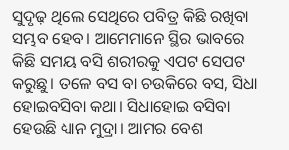ସୁଦୃଢ଼ ଥିଲେ ସେଥିରେ ପବିତ୍ର କିଛି ରଖିବା ସମ୍ଭବ ହେବ। ଆମେମାନେ ସ୍ଥିର ଭାବରେ କିଛି ସମୟ ବସି ଶରୀରକୁ ଏପଟ ସେପଟ କରୁଛୁ। ତଳେ ବସ ବା ଚଉକିରେ ବସ, ସିଧା ହୋଇବସିବା କଥା। ସିଧାହୋଇ ବସିବା ହେଉଛି ଧ୍ୟାନ ମୁଦ୍ରା। ଆମର ବେଶ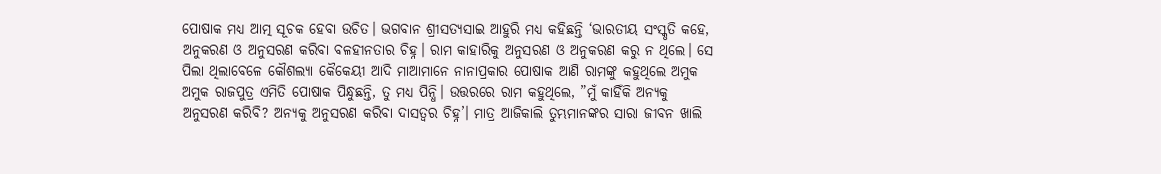ପୋଷାକ ମଧ୍ୟ ଆତ୍ମ ସୂଚକ ହେବା ଉଚିତ। ଭଗବାନ ଶ୍ରୀସତ୍ୟସାଇ ଆହୁରି ମଧ୍ୟ କହିଛନ୍ତି ‘ଭାରତୀୟ ସଂସ୍କୃତି କହେ, ଅନୁକରଣ ଓ ଅନୁସରଣ କରିବା ବଳହୀନତାର ଚିହ୍ନ। ରାମ କାହାରିକୁ ଅନୁସରଣ ଓ ଅନୁକରଣ କରୁ ନ ଥିଲେ। ସେ ପିଲା ଥିଲାବେଳେ କୌଶଲ୍ୟା କୈକେୟୀ ଆଦି ମାଆମାନେ ନାନାପ୍ରକାର ପୋଷାକ ଆଣି ରାମଙ୍କୁ କହୁଥିଲେ ଅମୁକ ଅମୁକ ରାଜପୁତ୍ର ଏମିତି ପୋଷାକ ପିନ୍ଧୁଛନ୍ତି, ତୁ ମଧ୍ୟ ପିନ୍ଧି। ଉତ୍ତରରେ ରାମ କହୁଥିଲେ, ”ମୁଁ କାହିଁକି ଅନ୍ୟକୁ ଅନୁସରଣ କରିବି? ଅନ୍ୟକୁ ଅନୁସରଣ କରିବା ଦାସତ୍ୱର ଚିହ୍ନ’। ମାତ୍ର ଆଜିକାଲି ତୁମ୍ଭମାନଙ୍କର ସାରା ଜୀବନ ଖାଲି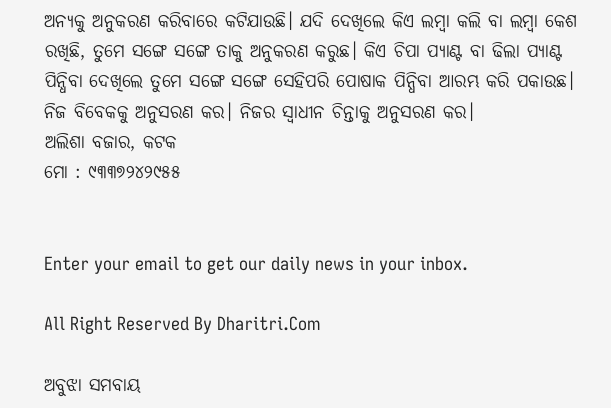ଅନ୍ୟକୁ ଅନୁକରଣ କରିବାରେ କଟିଯାଉଛି। ଯଦି ଦେଖିଲେ କିଏ ଲମ୍ବା କଲି ବା ଲମ୍ବା କେଶ ରଖିଛି, ତୁମେ ସଙ୍ଗେ ସଙ୍ଗେ ତାକୁ ଅନୁକରଣ କରୁଛ। କିଏ ଚିପା ପ୍ୟାଣ୍ଟ ବା ଢିଲା ପ୍ୟାଣ୍ଟ ପିନ୍ଧିବା ଦେଖିଲେ ତୁମେ ସଙ୍ଗେ ସଙ୍ଗେ ସେହିପରି ପୋଷାକ ପିନ୍ଧିବା ଆରମ୍ଭ କରି ପକାଉଛ। ନିଜ ବିବେକକୁ ଅନୁସରଣ କର। ନିଜର ସ୍ବାଧୀନ ଚିନ୍ତାକୁ ଅନୁସରଣ କର।
ଅଲିଶା ବଜାର, କଟକ
ମୋ : ୯୩୩୭୨୪୨୯୫୫


Enter your email to get our daily news in your inbox.

All Right Reserved By Dharitri.Com

ଅବୁଝା ସମବାୟ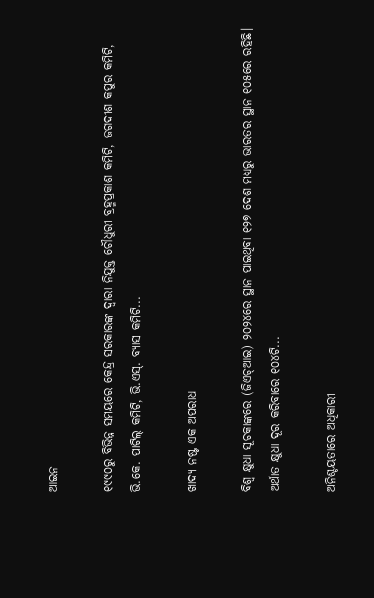ଆଇନ

୧୯୯୦ରୁ ବିଭିନ୍ନ ସମୟରେ କେନ୍ଦ୍ର ସରକାରଙ୍କ ଦ୍ୱାରା ନିଯୁକ୍ତ ଚୌଧୁରୀ ବ୍ରହ୍ମପ୍ରକାଶ କମିଟି, ଜଗଦୀଶ କପୁର କମିଟି, ଭି.କେ. ପାଟିଲ୍‌ କମିଟି, ଭି.ଏସ୍‌. ବ୍ୟାସ କମିଟି...

ଖାଦ୍ୟ ନଷ୍ଟ ଏକ ଅପରାଧ

ବିଶ୍ୱ କ୍ଷୁଧା ସୂଚକାଙ୍କରେ (ଜିଏଚ୍‌ଆଇ) ୨୦୨୪ରେ ସ୍ଥାନ ପାଇଥିବା ୧୨୭ ଦେଶ ମଧ୍ୟରୁ ଭାରତର ସ୍ଥାନ ୧୦୫ରେ ରହିଛି। ଅର୍ଥାତ କ୍ଷୁଧା ଦୂର କରିବାରେ ୧୦୪ଟି...

ଅନିଶ୍ଚୟତାରେ ଅଧିକାରୀ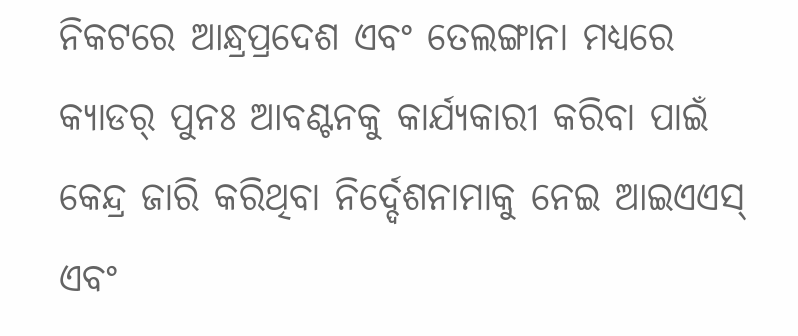ନିକଟରେ ଆନ୍ଧ୍ରପ୍ରଦେଶ ଏବଂ ତେଲଙ୍ଗାନା ମଧ୍ୟରେ କ୍ୟାଡର୍‌ ପୁନଃ ଆବଣ୍ଟନକୁ କାର୍ଯ୍ୟକାରୀ କରିବା ପାଇଁ କେନ୍ଦ୍ର ଜାରି କରିଥିବା ନିର୍ଦ୍ଦେଶନାମାକୁ ନେଇ ଆଇଏଏସ୍‌ ଏବଂ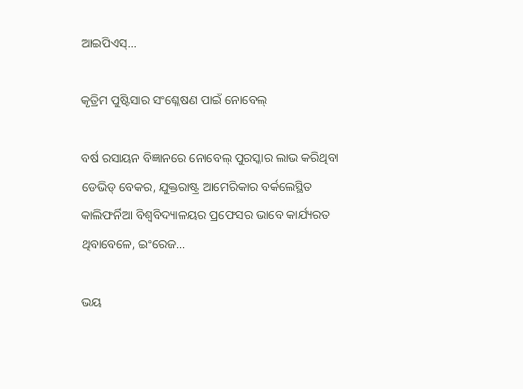ଆଇପିଏସ୍‌...

କୃତ୍ରିମ ପୁଷ୍ଟିସାର ସଂଶ୍ଳେଷଣ ପାଇଁ ନୋବେଲ୍‌

ବର୍ଷ ରସାୟନ ବିଜ୍ଞାନରେ ନୋବେଲ୍‌ ପୁରସ୍କାର ଲାଭ କରିଥିବା ଡେଭିଡ୍‌ ବେକର, ଯୁକ୍ତରାଷ୍ଟ୍ର ଆମେରିକାର ବର୍କଲେସ୍ଥିତ କାଲିଫର୍ନିଆ ବିଶ୍ୱବିଦ୍ୟାଳୟର ପ୍ରଫେସର ଭାବେ କାର୍ଯ୍ୟରତ ଥିବାବେଳେ, ଇଂରେଜ...

ଭୟ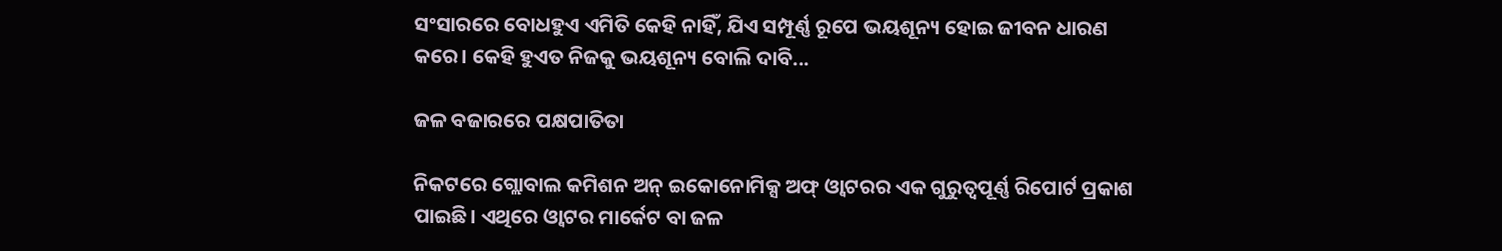ସଂସାରରେ ବୋଧହୁଏ ଏମିତି କେହି ନାହିଁ, ଯିଏ ସମ୍ପୂର୍ଣ୍ଣ ରୂପେ ଭୟଶୂନ୍ୟ ହୋଇ ଜୀବନ ଧାରଣ କରେ। କେହି ହୁଏତ ନିଜକୁ ଭୟଶୂନ୍ୟ ବୋଲି ଦାବି...

ଜଳ ବଜାରରେ ପକ୍ଷପାତିତା

ନିକଟରେ ଗ୍ଲୋବାଲ କମିଶନ ଅନ୍‌ ଇକୋନୋମିକ୍ସ ଅଫ୍‌ ଓ୍ବାଟରର ଏକ ଗୁରୁତ୍ୱପୂର୍ଣ୍ଣ ରିପୋର୍ଟ ପ୍ରକାଶ ପାଇଛି। ଏଥିରେ ଓ୍ବାଟର ମାର୍କେଟ ବା ଜଳ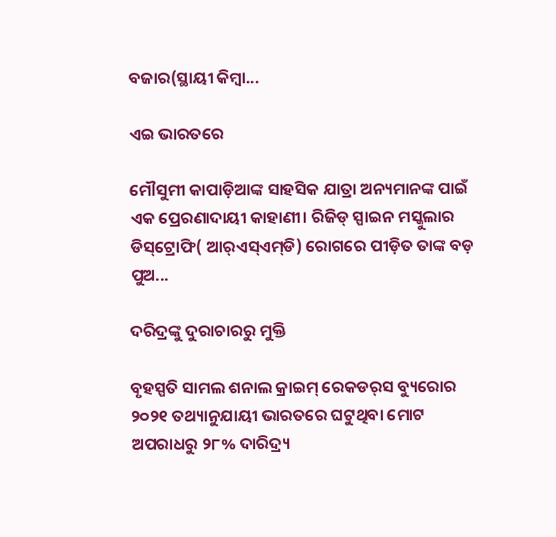ବଜାର(ସ୍ଥାୟୀ କିମ୍ବା...

ଏଇ ଭାରତରେ

ମୌସୁମୀ କାପାଡ଼ିଆଙ୍କ ସାହସିକ ଯାତ୍ରା ଅନ୍ୟମାନଙ୍କ ପାଇଁ ଏକ ପ୍ରେରଣାଦାୟୀ କାହାଣୀ। ରିଜିଡ୍‌ ସ୍ପାଇନ ମସ୍କୁଲାର ଡିସ୍‌ଟ୍ରୋଫି( ଆର୍‌ଏସ୍‌ଏମ୍‌ଡି) ରୋଗରେ ପୀଡ଼ିତ ତାଙ୍କ ବଡ଼ ପୁଅ...

ଦରିଦ୍ରଙ୍କୁ ଦୁରାଚାରରୁ ମୁକ୍ତି

ବୃହସ୍ପତି ସାମଲ ଶନାଲ କ୍ରାଇମ୍‌ ରେକଡର୍‌ସ ବ୍ୟୁରୋର ୨୦୨୧ ତଥ୍ୟାନୁଯାୟୀ ଭାରତରେ ଘଟୁଥିବା ମୋଟ ଅପରାଧରୁ ୨୮% ଦାରିଦ୍ର୍ୟ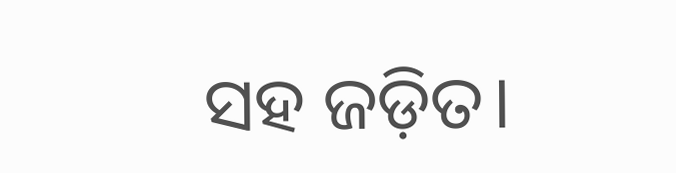ସହ ଜଡ଼ିତ।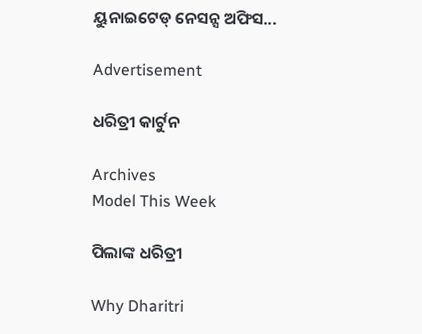ୟୁନାଇଟେଡ୍‌ ନେସନ୍ସ ଅଫିସ...

Advertisement

ଧରିତ୍ରୀ କାର୍ଟୁନ

Archives
Model This Week

ପିଲାଙ୍କ ଧରିତ୍ରୀ

Why Dharitri